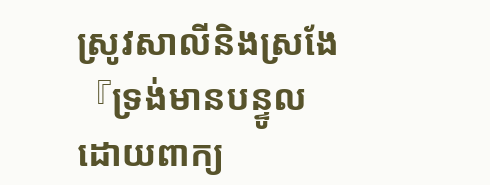ស្រូវសាលីនិងស្រងែ
『ទ្រង់មានបន្ទូលដោយពាក្យ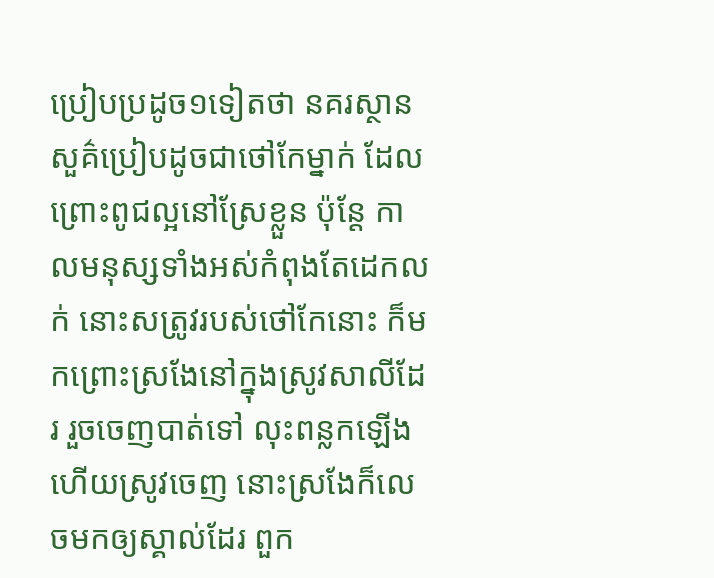ប្រៀបប្រដូច១ទៀតថា នគរស្ថានសួគ៌ប្រៀបដូចជាថៅកែម្នាក់ ដែលព្រោះពូជល្អនៅស្រែខ្លួន ប៉ុន្តែ កាលមនុស្សទាំងអស់កំពុងតែដេកលក់ នោះសត្រូវរបស់ថៅកែនោះ ក៏មកព្រោះស្រងែនៅក្នុងស្រូវសាលីដែរ រួចចេញបាត់ទៅ លុះពន្លកឡើង ហើយស្រូវចេញ នោះស្រងែក៏លេចមកឲ្យស្គាល់ដែរ ពួក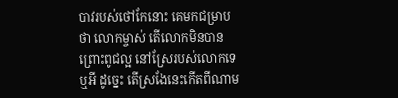បាវរបស់ថៅកែនោះ គេមកជម្រាបថា លោកម្ចាស់ តើលោកមិនបានព្រោះពូជល្អ នៅស្រែរបស់លោកទេឬអី ដូច្នេះ តើស្រងែនេះកើតពីណាម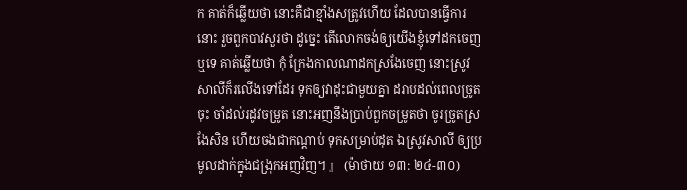ក គាត់ក៏ឆ្លើយថា នោះគឺជាខ្មាំងសត្រូវហើយ ដែលបានធ្វើការនោះ រួចពួកបាវសួរថា ដូច្នេះ តើលោកចង់ឲ្យយើងខ្ញុំទៅដកចេញឬទេ គាត់ឆ្លើយថា កុំ ក្រែងកាលណាដកស្រងែចេញ នោះស្រូវសាលីក៏រលើងទៅដែរ ទុកឲ្យវាដុះជាមួយគ្នា ដរាបដល់ពេលច្រូតចុះ ចាំដល់រដូវចម្រូត នោះអញនឹងប្រាប់ពួកចម្រូតថា ចូរច្រូតស្រងែសិន ហើយចងជាកណ្តាប់ ទុកសម្រាប់ដុត ឯស្រូវសាលី ឲ្យប្រមូលដាក់ក្នុងជង្រុកអញវិញ។ 』 (ម៉ាថាយ ១៣: ២៤-៣០)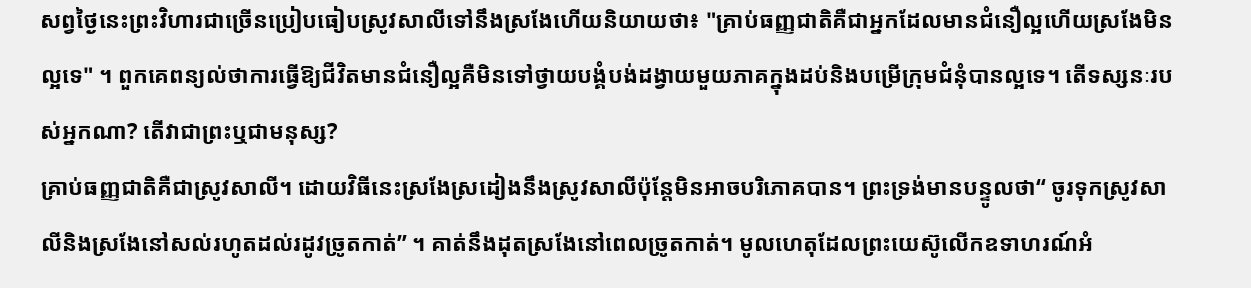សព្វថ្ងៃនេះព្រះវិហារជាច្រើនប្រៀបធៀបស្រូវសាលីទៅនឹងស្រងែហើយនិយាយថា៖ "គ្រាប់ធញ្ញជាតិគឺជាអ្នកដែលមានជំនឿល្អហើយស្រងែមិនល្អទេ" ។ ពួកគេពន្យល់ថាការធ្វើឱ្យជីវិតមានជំនឿល្អគឺមិនទៅថ្វាយបង្គំបង់ដង្វាយមួយភាគក្នុងដប់និងបម្រើក្រុមជំនុំបានល្អទេ។ តើទស្សនៈរបស់អ្នកណា? តើវាជាព្រះឬជាមនុស្ស?
គ្រាប់ធញ្ញជាតិគឺជាស្រូវសាលី។ ដោយវិធីនេះស្រងែស្រដៀងនឹងស្រូវសាលីប៉ុន្តែមិនអាចបរិភោគបាន។ ព្រះទ្រង់មានបន្ទូលថា“ ចូរទុកស្រូវសាលីនិងស្រងែនៅសល់រហូតដល់រដូវច្រូតកាត់” ។ គាត់នឹងដុតស្រងែនៅពេលច្រូតកាត់។ មូលហេតុដែលព្រះយេស៊ូលើកឧទាហរណ៍អំ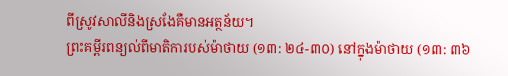ពីស្រូវសាលីនិងស្រងែគឺមានអត្ថន័យ។
ព្រះគម្ពីរពន្យល់ពីមាតិការបស់ម៉ាថាយ (១៣: ២៤-៣០) នៅក្នុងម៉ាថាយ (១៣: ៣៦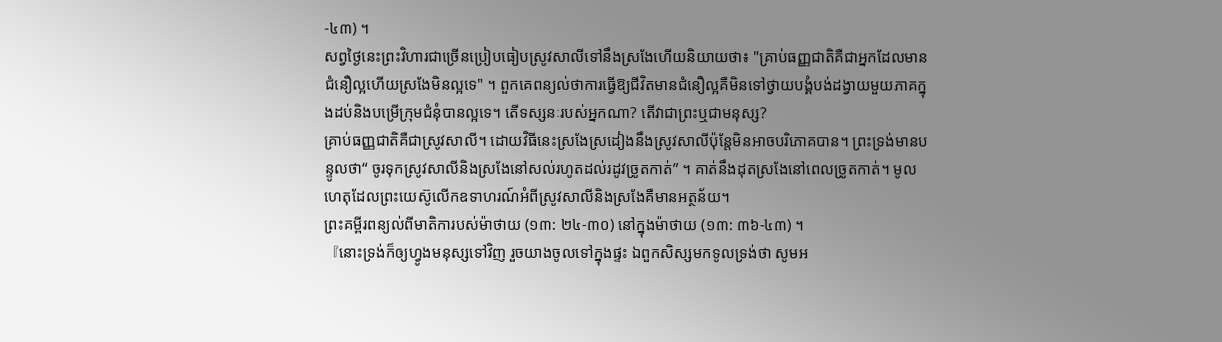-៤៣) ។
សព្វថ្ងៃនេះព្រះវិហារជាច្រើនប្រៀបធៀបស្រូវសាលីទៅនឹងស្រងែហើយនិយាយថា៖ "គ្រាប់ធញ្ញជាតិគឺជាអ្នកដែលមានជំនឿល្អហើយស្រងែមិនល្អទេ" ។ ពួកគេពន្យល់ថាការធ្វើឱ្យជីវិតមានជំនឿល្អគឺមិនទៅថ្វាយបង្គំបង់ដង្វាយមួយភាគក្នុងដប់និងបម្រើក្រុមជំនុំបានល្អទេ។ តើទស្សនៈរបស់អ្នកណា? តើវាជាព្រះឬជាមនុស្ស?
គ្រាប់ធញ្ញជាតិគឺជាស្រូវសាលី។ ដោយវិធីនេះស្រងែស្រដៀងនឹងស្រូវសាលីប៉ុន្តែមិនអាចបរិភោគបាន។ ព្រះទ្រង់មានបន្ទូលថា“ ចូរទុកស្រូវសាលីនិងស្រងែនៅសល់រហូតដល់រដូវច្រូតកាត់” ។ គាត់នឹងដុតស្រងែនៅពេលច្រូតកាត់។ មូលហេតុដែលព្រះយេស៊ូលើកឧទាហរណ៍អំពីស្រូវសាលីនិងស្រងែគឺមានអត្ថន័យ។
ព្រះគម្ពីរពន្យល់ពីមាតិការបស់ម៉ាថាយ (១៣: ២៤-៣០) នៅក្នុងម៉ាថាយ (១៣: ៣៦-៤៣) ។
『នោះទ្រង់ក៏ឲ្យហ្វូងមនុស្សទៅវិញ រួចយាងចូលទៅក្នុងផ្ទះ ឯពួកសិស្សមកទូលទ្រង់ថា សូមអ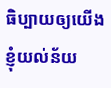ធិប្បាយឲ្យយើងខ្ញុំយល់ន័យ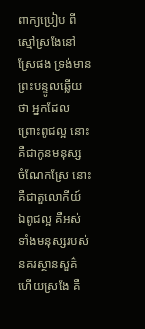ពាក្យប្រៀប ពីស្មៅស្រងែនៅស្រែផង ទ្រង់មានព្រះបន្ទូលឆ្លើយថា អ្នកដែលព្រោះពូជល្អ នោះគឺជាកូនមនុស្ស ចំណែកស្រែ នោះគឺជាតួលោកីយ៍ ឯពូជល្អ គឺអស់ទាំងមនុស្សរបស់នគរស្ថានសួគ៌ ហើយស្រងែ គឺ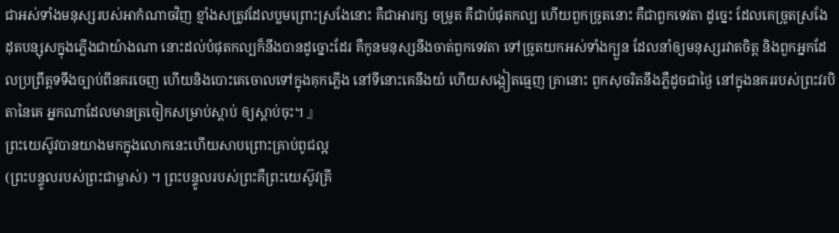ជាអស់ទាំងមនុស្សរបស់អាកំណាចវិញ ខ្មាំងសត្រូវដែលប្លមព្រោះស្រងែនោះ គឺជាអារក្ស ចម្រូត គឺជាបំផុតកល្ប ហើយពួកច្រូតនោះ គឺជាពួកទេវតា ដូច្នេះ ដែលគេច្រូតស្រងែដុតបន្សុសក្នុងភ្លើងជាយ៉ាងណា នោះដល់បំផុតកល្បក៏នឹងបានដូច្នោះដែរ គឺកូនមនុស្សនឹងចាត់ពួកទេវតា ទៅច្រូតយកអស់ទាំងក្បួន ដែលនាំឲ្យមនុស្សរវាតចិត្ត និងពួកអ្នកដែលប្រព្រឹត្តទទឹងច្បាប់ពីនគរចេញ ហើយនិងបោះគេចោលទៅក្នុងគុកភ្លើង នៅទីនោះគេនឹងយំ ហើយសង្កៀតធ្មេញ គ្រានោះ ពួកសុចរិតនឹងភ្លឺដូចជាថ្ងៃ នៅក្នុងនគររបស់ព្រះវរបិតានៃគេ អ្នកណាដែលមានត្រចៀកសម្រាប់ស្តាប់ ឲ្យស្តាប់ចុះ។ 』
ព្រះយេស៊ូវបានយាងមកក្នុងលោកនេះហើយសាបព្រោះគ្រាប់ពូជល្អ
(ព្រះបន្ទូលរបស់ព្រះជាម្ចាស់) ។ ព្រះបន្ទូលរបស់ព្រះគឺព្រះយេស៊ូវគ្រី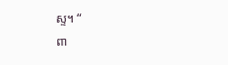ស្ទ។ “
ពា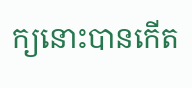ក្យនោះបានកើត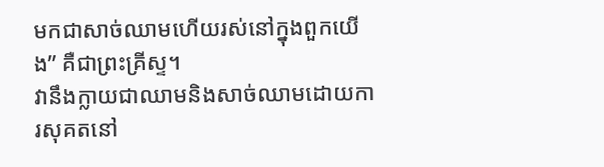មកជាសាច់ឈាមហើយរស់នៅក្នុងពួកយើង” គឺជាព្រះគ្រីស្ទ។
វានឹងក្លាយជាឈាមនិងសាច់ឈាមដោយការសុគតនៅ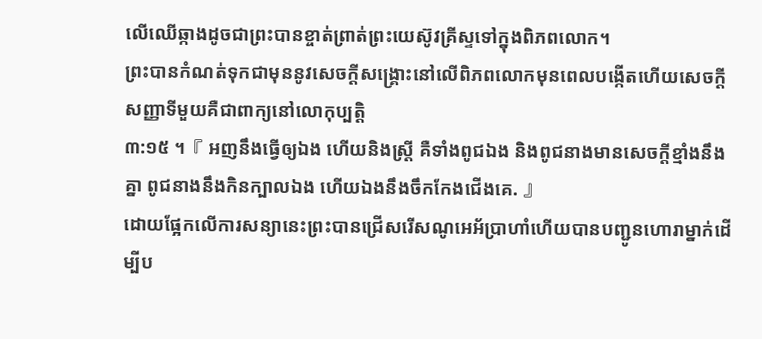លើឈើឆ្កាងដូចជាព្រះបានខ្ចាត់ព្រាត់ព្រះយេស៊ូវគ្រីស្ទទៅក្នុងពិភពលោក។
ព្រះបានកំណត់ទុកជាមុននូវសេចក្ដីសង្គ្រោះនៅលើពិភពលោកមុនពេលបង្កើតហើយសេចក្ដីសញ្ញាទីមួយគឺជាពាក្យនៅលោកុប្បត្ដិ
៣:១៥ ។『 អញនឹងធ្វើឲ្យឯង ហើយនិងស្ត្រី គឺទាំងពូជឯង និងពូជនាងមានសេចក្ដីខ្មាំងនឹងគ្នា ពូជនាងនឹងកិនក្បាលឯង ហើយឯងនឹងចឹកកែងជើងគេ. 』
ដោយផ្អែកលើការសន្យានេះព្រះបានជ្រើសរើសណូអេអ័ប្រាហាំហើយបានបញ្ជូនហោរាម្នាក់ដើម្បីប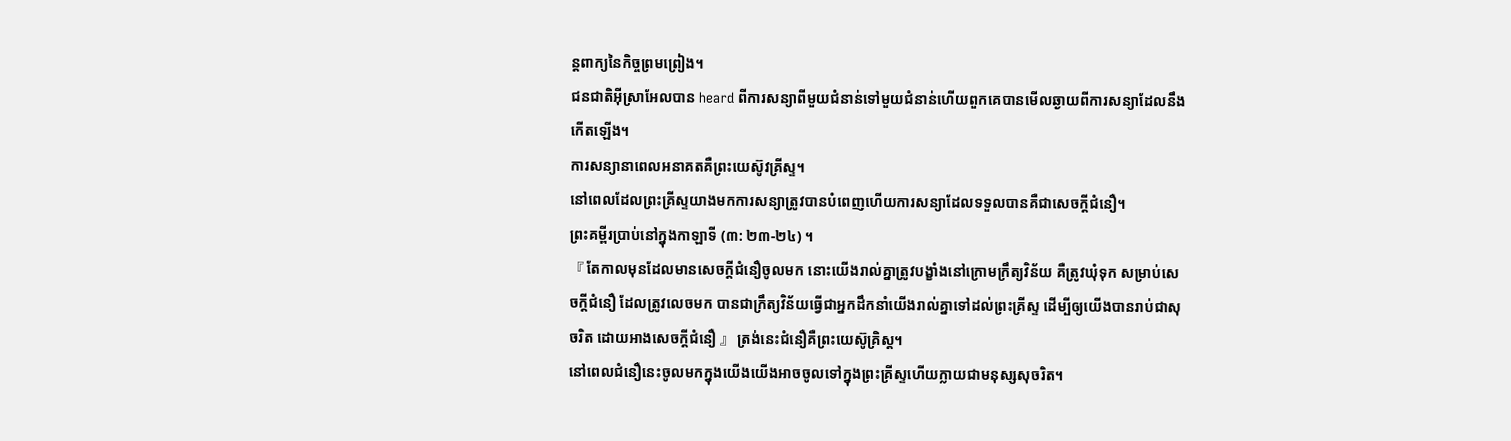ន្តពាក្យនៃកិច្ចព្រមព្រៀង។
ជនជាតិអ៊ីស្រាអែលបាន heard ពីការសន្យាពីមួយជំនាន់ទៅមួយជំនាន់ហើយពួកគេបានមើលឆ្ងាយពីការសន្យាដែលនឹងកើតឡើង។
ការសន្យានាពេលអនាគតគឺព្រះយេស៊ូវគ្រីស្ទ។
នៅពេលដែលព្រះគ្រីស្ទយាងមកការសន្យាត្រូវបានបំពេញហើយការសន្យាដែលទទួលបានគឺជាសេចក្តីជំនឿ។
ព្រះគម្ពីរប្រាប់នៅក្នុងកាឡាទី (៣: ២៣-២៤) ។
『 តែកាលមុនដែលមានសេចក្ដីជំនឿចូលមក នោះយើងរាល់គ្នាត្រូវបង្ខាំងនៅក្រោមក្រឹត្យវិន័យ គឺត្រូវឃុំទុក សម្រាប់សេចក្ដីជំនឿ ដែលត្រូវលេចមក បានជាក្រឹត្យវិន័យធ្វើជាអ្នកដឹកនាំយើងរាល់គ្នាទៅដល់ព្រះគ្រីស្ទ ដើម្បីឲ្យយើងបានរាប់ជាសុចរិត ដោយអាងសេចក្ដីជំនឿ 』 ត្រង់នេះជំនឿគឺព្រះយេស៊ូគ្រិស្ដ។
នៅពេលជំនឿនេះចូលមកក្នុងយើងយើងអាចចូលទៅក្នុងព្រះគ្រីស្ទហើយក្លាយជាមនុស្សសុចរិត។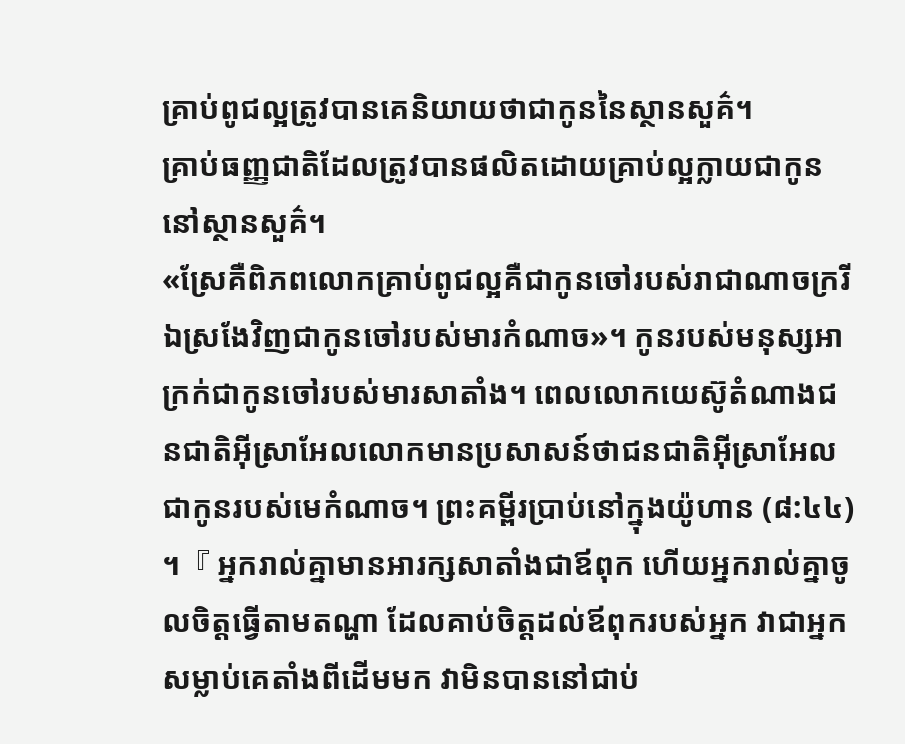គ្រាប់ពូជល្អត្រូវបានគេនិយាយថាជាកូននៃស្ថានសួគ៌។
គ្រាប់ធញ្ញជាតិដែលត្រូវបានផលិតដោយគ្រាប់ល្អក្លាយជាកូននៅស្ថានសួគ៌។
«ស្រែគឺពិភពលោកគ្រាប់ពូជល្អគឺជាកូនចៅរបស់រាជាណាចក្ររីឯស្រងែវិញជាកូនចៅរបស់មារកំណាច»។ កូនរបស់មនុស្សអាក្រក់ជាកូនចៅរបស់មារសាតាំង។ ពេលលោកយេស៊ូតំណាងជនជាតិអ៊ីស្រាអែលលោកមានប្រសាសន៍ថាជនជាតិអ៊ីស្រាអែលជាកូនរបស់មេកំណាច។ ព្រះគម្ពីរប្រាប់នៅក្នុងយ៉ូហាន (៨:៤៤) ។『 អ្នករាល់គ្នាមានអារក្សសាតាំងជាឪពុក ហើយអ្នករាល់គ្នាចូលចិត្តធ្វើតាមតណ្ហា ដែលគាប់ចិត្តដល់ឪពុករបស់អ្នក វាជាអ្នកសម្លាប់គេតាំងពីដើមមក វាមិនបាននៅជាប់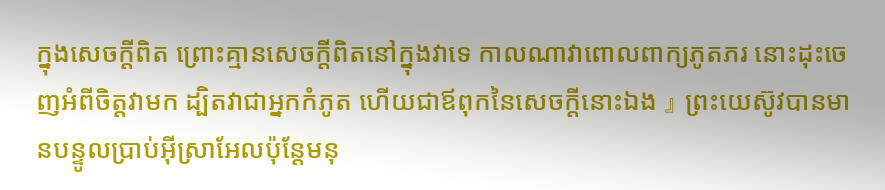ក្នុងសេចក្ដីពិត ព្រោះគ្មានសេចក្ដីពិតនៅក្នុងវាទេ កាលណាវាពោលពាក្យភូតភរ នោះដុះចេញអំពីចិត្តវាមក ដ្បិតវាជាអ្នកកំភូត ហើយជាឪពុកនៃសេចក្ដីនោះឯង 』 ព្រះយេស៊ូវបានមានបន្ទូលប្រាប់អ៊ីស្រាអែលប៉ុន្តែមនុ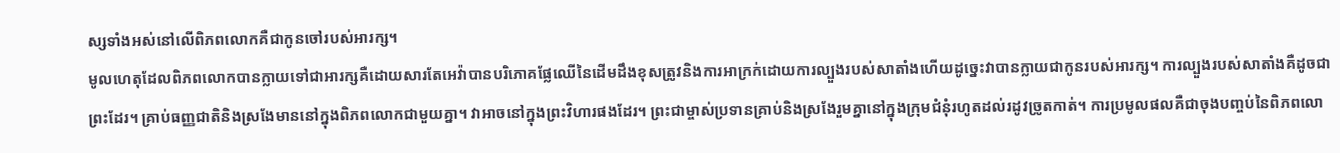ស្សទាំងអស់នៅលើពិភពលោកគឺជាកូនចៅរបស់អារក្ស។
មូលហេតុដែលពិភពលោកបានក្លាយទៅជាអារក្សគឺដោយសារតែអេវ៉ាបានបរិភោគផ្លែឈើនៃដើមដឹងខុសត្រូវនិងការអាក្រក់ដោយការល្បួងរបស់សាតាំងហើយដូច្នេះវាបានក្លាយជាកូនរបស់អារក្ស។ ការល្បួងរបស់សាតាំងគឺដូចជាព្រះដែរ។ គ្រាប់ធញ្ញជាតិនិងស្រងែមាននៅក្នុងពិភពលោកជាមួយគ្នា។ វាអាចនៅក្នុងព្រះវិហារផងដែរ។ ព្រះជាម្ចាស់ប្រទានគ្រាប់និងស្រងែរួមគ្នានៅក្នុងក្រុមជំនុំរហូតដល់រដូវច្រូតកាត់។ ការប្រមូលផលគឺជាចុងបញ្ចប់នៃពិភពលោ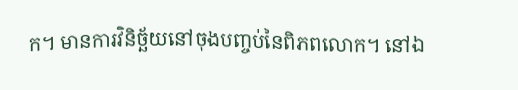ក។ មានការវិនិច្ឆ័យនៅចុងបញ្ចប់នៃពិភពលោក។ នៅឯ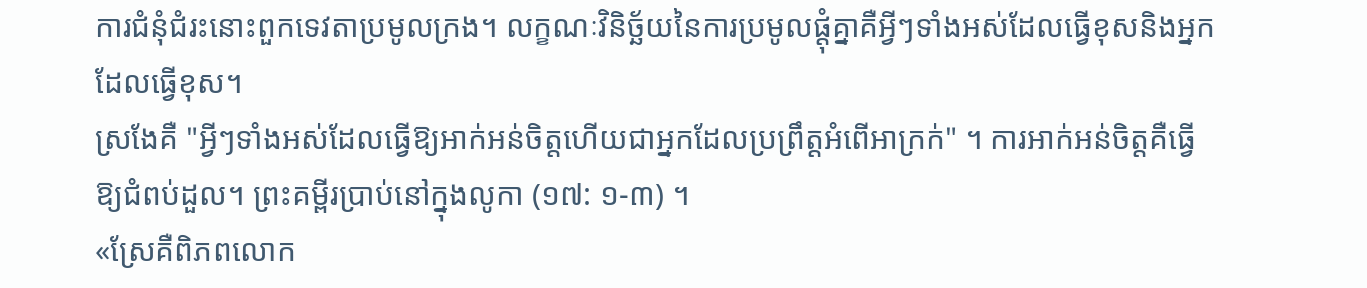ការជំនុំជំរះនោះពួកទេវតាប្រមូលក្រង។ លក្ខណៈវិនិច្ឆ័យនៃការប្រមូលផ្ដុំគ្នាគឺអ្វីៗទាំងអស់ដែលធ្វើខុសនិងអ្នកដែលធ្វើខុស។
ស្រងែគឺ "អ្វីៗទាំងអស់ដែលធ្វើឱ្យអាក់អន់ចិត្តហើយជាអ្នកដែលប្រព្រឹត្ដអំពើអាក្រក់" ។ ការអាក់អន់ចិត្តគឺធ្វើឱ្យជំពប់ដួល។ ព្រះគម្ពីរប្រាប់នៅក្នុងលូកា (១៧: ១-៣) ។
«ស្រែគឺពិភពលោក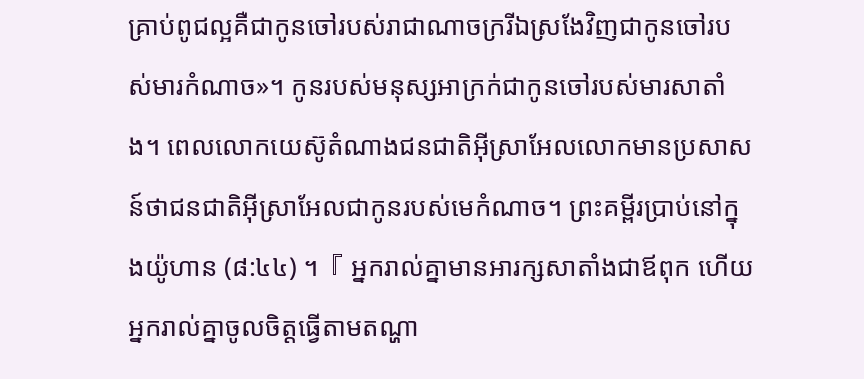គ្រាប់ពូជល្អគឺជាកូនចៅរបស់រាជាណាចក្ររីឯស្រងែវិញជាកូនចៅរបស់មារកំណាច»។ កូនរបស់មនុស្សអាក្រក់ជាកូនចៅរបស់មារសាតាំង។ ពេលលោកយេស៊ូតំណាងជនជាតិអ៊ីស្រាអែលលោកមានប្រសាសន៍ថាជនជាតិអ៊ីស្រាអែលជាកូនរបស់មេកំណាច។ ព្រះគម្ពីរប្រាប់នៅក្នុងយ៉ូហាន (៨:៤៤) ។『 អ្នករាល់គ្នាមានអារក្សសាតាំងជាឪពុក ហើយអ្នករាល់គ្នាចូលចិត្តធ្វើតាមតណ្ហា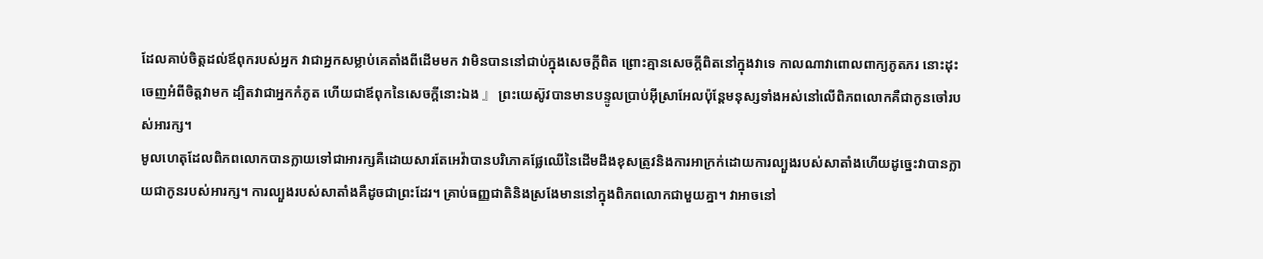ដែលគាប់ចិត្តដល់ឪពុករបស់អ្នក វាជាអ្នកសម្លាប់គេតាំងពីដើមមក វាមិនបាននៅជាប់ក្នុងសេចក្ដីពិត ព្រោះគ្មានសេចក្ដីពិតនៅក្នុងវាទេ កាលណាវាពោលពាក្យភូតភរ នោះដុះចេញអំពីចិត្តវាមក ដ្បិតវាជាអ្នកកំភូត ហើយជាឪពុកនៃសេចក្ដីនោះឯង 』 ព្រះយេស៊ូវបានមានបន្ទូលប្រាប់អ៊ីស្រាអែលប៉ុន្តែមនុស្សទាំងអស់នៅលើពិភពលោកគឺជាកូនចៅរបស់អារក្ស។
មូលហេតុដែលពិភពលោកបានក្លាយទៅជាអារក្សគឺដោយសារតែអេវ៉ាបានបរិភោគផ្លែឈើនៃដើមដឹងខុសត្រូវនិងការអាក្រក់ដោយការល្បួងរបស់សាតាំងហើយដូច្នេះវាបានក្លាយជាកូនរបស់អារក្ស។ ការល្បួងរបស់សាតាំងគឺដូចជាព្រះដែរ។ គ្រាប់ធញ្ញជាតិនិងស្រងែមាននៅក្នុងពិភពលោកជាមួយគ្នា។ វាអាចនៅ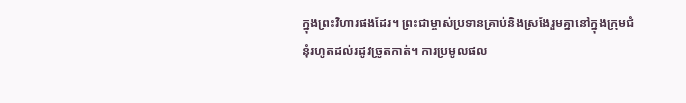ក្នុងព្រះវិហារផងដែរ។ ព្រះជាម្ចាស់ប្រទានគ្រាប់និងស្រងែរួមគ្នានៅក្នុងក្រុមជំនុំរហូតដល់រដូវច្រូតកាត់។ ការប្រមូលផល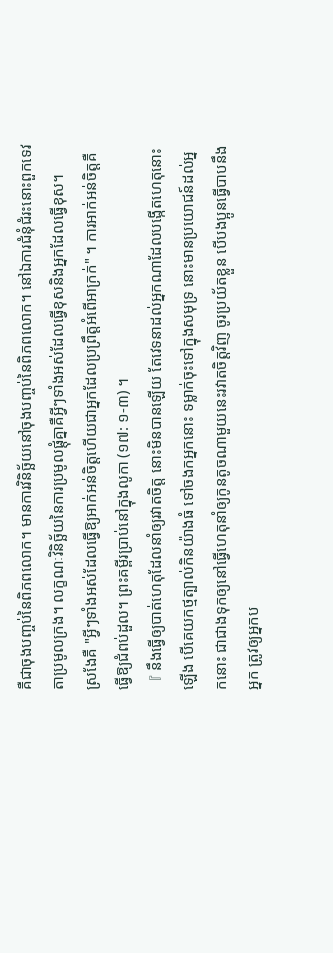គឺជាចុងបញ្ចប់នៃពិភពលោក។ មានការវិនិច្ឆ័យនៅចុងបញ្ចប់នៃពិភពលោក។ នៅឯការជំនុំជំរះនោះពួកទេវតាប្រមូលក្រង។ លក្ខណៈវិនិច្ឆ័យនៃការប្រមូលផ្ដុំគ្នាគឺអ្វីៗទាំងអស់ដែលធ្វើខុសនិងអ្នកដែលធ្វើខុស។
ស្រងែគឺ "អ្វីៗទាំងអស់ដែលធ្វើឱ្យអាក់អន់ចិត្តហើយជាអ្នកដែលប្រព្រឹត្ដអំពើអាក្រក់" ។ ការអាក់អន់ចិត្តគឺធ្វើឱ្យជំពប់ដួល។ ព្រះគម្ពីរប្រាប់នៅក្នុងលូកា (១៧: ១-៣) ។
『 នឹងធ្វើឲ្យបាត់ហេតុដែលនាំឲ្យរវាតចិត្ត នោះមិនបានឡើយ តែវេទនាដល់អ្នកណាដែលបង្កើតហេតុនោះឡើង បើគេយកថ្មត្បាល់កិនយ៉ាងធំ ទៅចងកអ្នកនោះ ទម្លាក់ចុះទៅក្នុងសមុទ្រ នោះមានប្រយោជន៍ដល់អ្នកនោះ ជាជាងទុកឲ្យនៅធ្វើហេតុនាំឲ្យកូនតូចណាមួយនេះរវាតចិត្តវិញ ចូរប្រយ័តខ្លួន បើបងប្អូនធ្វើបាបនឹងអ្នក ត្រូវឲ្យអ្នកប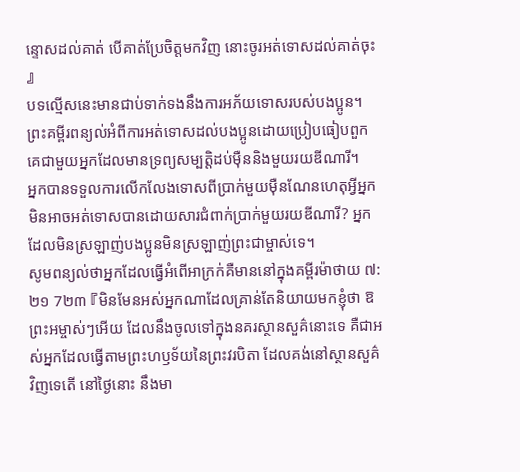ន្ទោសដល់គាត់ បើគាត់ប្រែចិត្តមកវិញ នោះចូរអត់ទោសដល់គាត់ចុះ 』
បទល្មើសនេះមានជាប់ទាក់ទងនឹងការអភ័យទោសរបស់បងប្អូន។
ព្រះគម្ពីរពន្យល់អំពីការអត់ទោសដល់បងប្អូនដោយប្រៀបធៀបពួកគេជាមួយអ្នកដែលមានទ្រព្យសម្បត្ដិដប់ម៉ឺននិងមួយរយឌីណារី។
អ្នកបានទទួលការលើកលែងទោសពីប្រាក់មួយម៉ឺនណែនហេតុអ្វីអ្នកមិនអាចអត់ទោសបានដោយសារជំពាក់ប្រាក់មួយរយឌីណារី? អ្នកដែលមិនស្រឡាញ់បងប្អូនមិនស្រឡាញ់ព្រះជាម្ចាស់ទេ។
សូមពន្យល់ថាអ្នកដែលធ្វើអំពើអាក្រក់គឺមាននៅក្នុងគម្ពីរម៉ាថាយ ៧: ២១ 7២៣ 『មិនមែនអស់អ្នកណាដែលគ្រាន់តែនិយាយមកខ្ញុំថា ឱព្រះអម្ចាស់ៗអើយ ដែលនឹងចូលទៅក្នុងនគរស្ថានសួគ៌នោះទេ គឺជាអស់អ្នកដែលធ្វើតាមព្រះហឫទ័យនៃព្រះវរបិតា ដែលគង់នៅស្ថានសួគ៌វិញទេតើ នៅថ្ងៃនោះ នឹងមា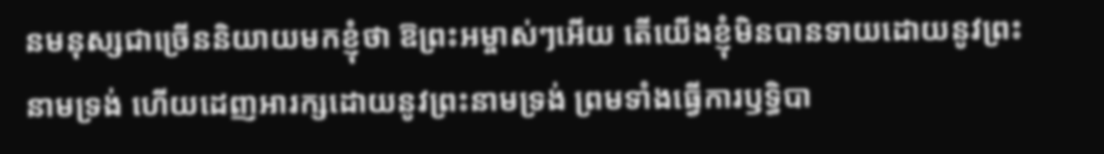នមនុស្សជាច្រើននិយាយមកខ្ញុំថា ឱព្រះអម្ចាស់ៗអើយ តើយើងខ្ញុំមិនបានទាយដោយនូវព្រះនាមទ្រង់ ហើយដេញអារក្សដោយនូវព្រះនាមទ្រង់ ព្រមទាំងធ្វើការឫទ្ធិបា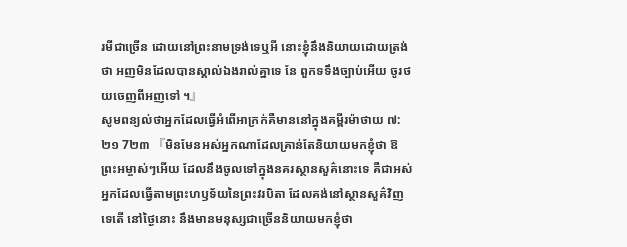រមីជាច្រើន ដោយនៅព្រះនាមទ្រង់ទេឬអី នោះខ្ញុំនឹងនិយាយដោយត្រង់ថា អញមិនដែលបានស្គាល់ឯងរាល់គ្នាទេ នែ ពួកទទឹងច្បាប់អើយ ចូរថយចេញពីអញទៅ ។』
សូមពន្យល់ថាអ្នកដែលធ្វើអំពើអាក្រក់គឺមាននៅក្នុងគម្ពីរម៉ាថាយ ៧: ២១ 7២៣ 『មិនមែនអស់អ្នកណាដែលគ្រាន់តែនិយាយមកខ្ញុំថា ឱព្រះអម្ចាស់ៗអើយ ដែលនឹងចូលទៅក្នុងនគរស្ថានសួគ៌នោះទេ គឺជាអស់អ្នកដែលធ្វើតាមព្រះហឫទ័យនៃព្រះវរបិតា ដែលគង់នៅស្ថានសួគ៌វិញទេតើ នៅថ្ងៃនោះ នឹងមានមនុស្សជាច្រើននិយាយមកខ្ញុំថា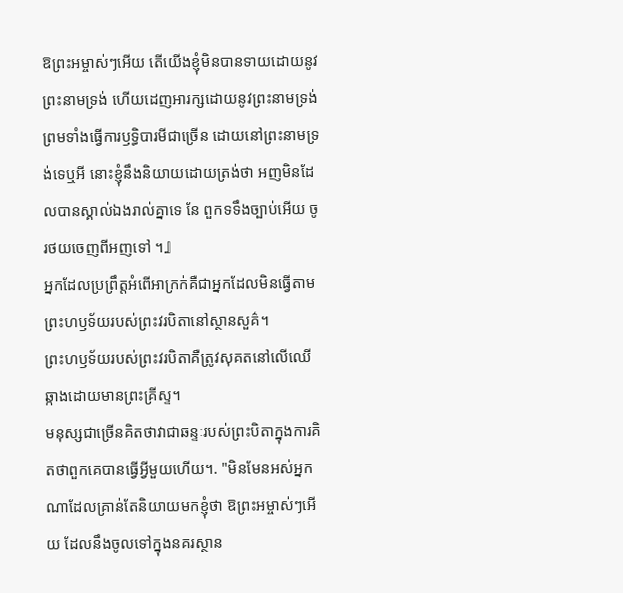ឱព្រះអម្ចាស់ៗអើយ តើយើងខ្ញុំមិនបានទាយដោយនូវព្រះនាមទ្រង់ ហើយដេញអារក្សដោយនូវព្រះនាមទ្រង់ ព្រមទាំងធ្វើការឫទ្ធិបារមីជាច្រើន ដោយនៅព្រះនាមទ្រង់ទេឬអី នោះខ្ញុំនឹងនិយាយដោយត្រង់ថា អញមិនដែលបានស្គាល់ឯងរាល់គ្នាទេ នែ ពួកទទឹងច្បាប់អើយ ចូរថយចេញពីអញទៅ ។』
អ្នកដែលប្រព្រឹត្ដអំពើអាក្រក់គឺជាអ្នកដែលមិនធ្វើតាមព្រះហឫទ័យរបស់ព្រះវរបិតានៅស្ថានសួគ៌។
ព្រះហឫទ័យរបស់ព្រះវរបិតាគឺត្រូវសុគតនៅលើឈើឆ្កាងដោយមានព្រះគ្រីស្ទ។
មនុស្សជាច្រើនគិតថាវាជាឆន្ទៈរបស់ព្រះបិតាក្នុងការគិតថាពួកគេបានធ្វើអ្វីមួយហើយ។. "មិនមែនអស់អ្នកណាដែលគ្រាន់តែនិយាយមកខ្ញុំថា ឱព្រះអម្ចាស់ៗអើយ ដែលនឹងចូលទៅក្នុងនគរស្ថាន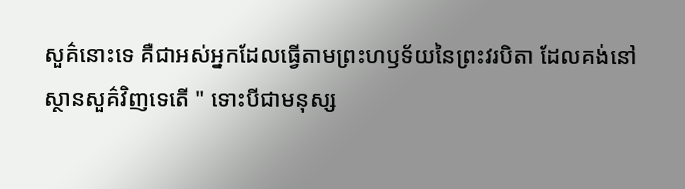សួគ៌នោះទេ គឺជាអស់អ្នកដែលធ្វើតាមព្រះហឫទ័យនៃព្រះវរបិតា ដែលគង់នៅស្ថានសួគ៌វិញទេតើ " ទោះបីជាមនុស្ស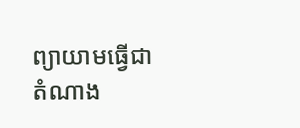ព្យាយាមធ្វើជាតំណាង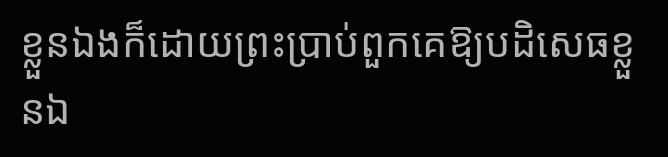ខ្លួនឯងក៏ដោយព្រះប្រាប់ពួកគេឱ្យបដិសេធខ្លួនឯ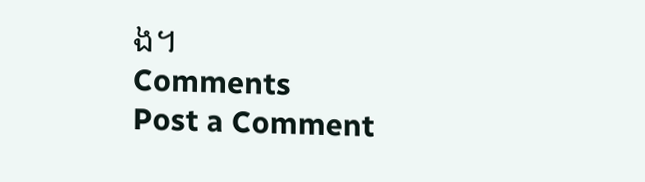ង។
Comments
Post a Comment